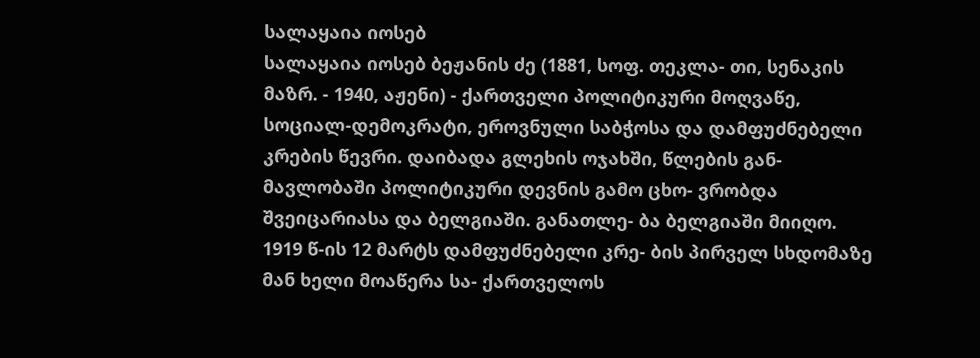სალაყაია იოსებ
სალაყაია იოსებ ბეჟანის ძე (1881, სოფ. თეკლა- თი, სენაკის მაზრ. - 1940, აჟენი) - ქართველი პოლიტიკური მოღვაწე, სოციალ-დემოკრატი, ეროვნული საბჭოსა და დამფუძნებელი კრების წევრი. დაიბადა გლეხის ოჯახში, წლების გან- მავლობაში პოლიტიკური დევნის გამო ცხო- ვრობდა შვეიცარიასა და ბელგიაში. განათლე- ბა ბელგიაში მიიღო.
1919 წ-ის 12 მარტს დამფუძნებელი კრე- ბის პირველ სხდომაზე მან ხელი მოაწერა სა- ქართველოს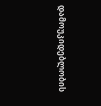დამოუკიდებლობის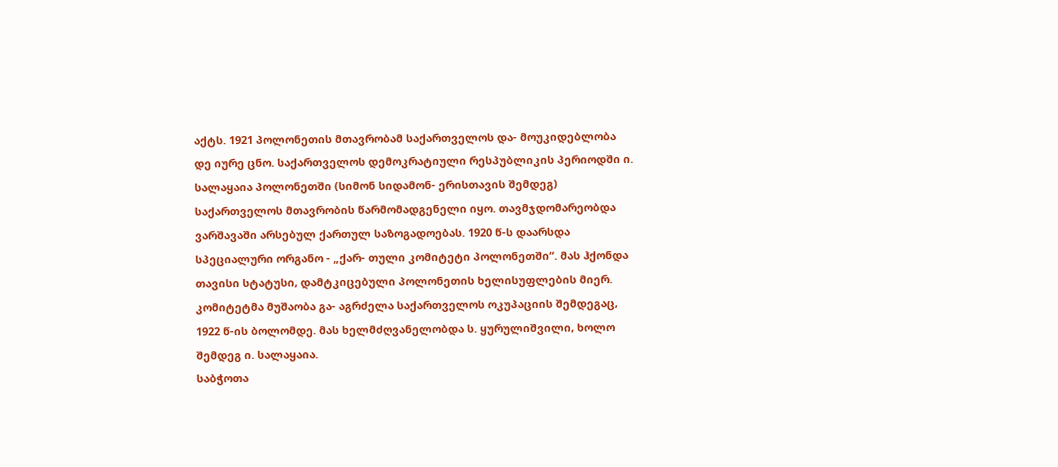აქტს. 1921 პოლონეთის მთავრობამ საქართველოს და- მოუკიდებლობა დე იურე ცნო. საქართველოს დემოკრატიული რესპუბლიკის პერიოდში ი. სალაყაია პოლონეთში (სიმონ სიდამონ- ერისთავის შემდეგ) საქართველოს მთავრობის წარმომადგენელი იყო. თავმჯდომარეობდა ვარშავაში არსებულ ქართულ საზოგადოებას. 1920 წ-ს დაარსდა სპეციალური ორგანო - „ქარ- თული კომიტეტი პოლონეთში“. მას ჰქონდა თავისი სტატუსი, დამტკიცებული პოლონეთის ხელისუფლების მიერ. კომიტეტმა მუშაობა გა- აგრძელა საქართველოს ოკუპაციის შემდეგაც, 1922 წ-ის ბოლომდე. მას ხელმძღვანელობდა ს. ყურულიშვილი, ხოლო შემდეგ ი. სალაყაია.
საბჭოთა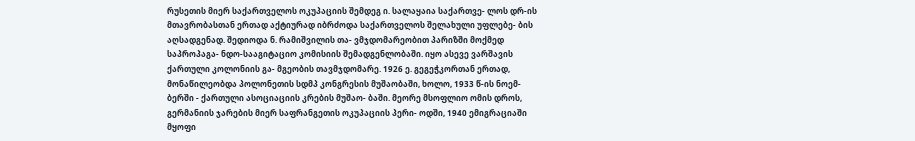რუსეთის მიერ საქართველოს ოკუპაციის შემდეგ ი. სალაყაია საქართვე- ლოს დრ-ის მთავრობასთან ერთად აქტიურად იბრძოდა საქართველოს შელახული უფლებე- ბის აღსადგენად. შედიოდა ნ. რამიშვილის თა- ვმჯდომარეობით პარიზში მოქმედ საპროპაგა- ნდო-სააგიტაციო კომისიის შემადგენლობაში. იყო ასევე ვარშავის ქართული კოლონიის გა- მგეობის თავმჯდომარე. 1926 ე. გეგეჭკორთან ერთად, მონაწილეობდა პოლონეთის სდმპ კონგრესის მუშაობაში, ხოლო, 1933 წ-ის ნოემ- ბერში - ქართული ასოციაციის კრების მუშაო- ბაში. მეორე მსოფლიო ომის დროს, გერმანიის ჯარების მიერ საფრანგეთის ოკუპაციის პერი- ოდში, 1940 ემიგრაციაში მყოფი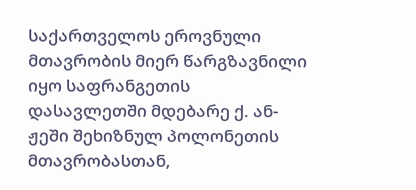საქართველოს ეროვნული მთავრობის მიერ წარგზავნილი იყო საფრანგეთის დასავლეთში მდებარე ქ. ან- ჟეში შეხიზნულ პოლონეთის მთავრობასთან,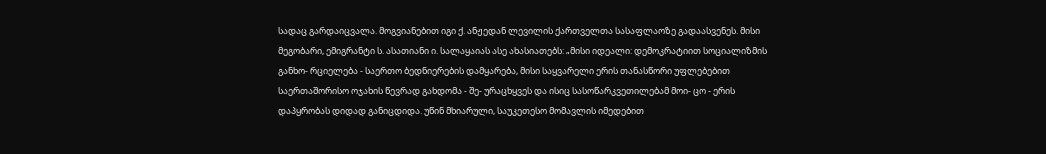სადაც გარდაიცვალა. მოგვიანებით იგი ქ. ანჟედან ლევილის ქართველთა სასაფლაოზე გადაასვენეს. მისი მეგობარი, ემიგრანტი ს. ასათიანი ი. სალაყაიას ასე ახასიათებს: „მისი იდეალი: დემოკრატიით სოციალიზმის განხო- რციელება - საერთო ბედნიერების დამყარება, მისი საყვარელი ერის თანასწორი უფლებებით საერთაშორისო ოჯახის წევრად გახდომა - შე- ურაცხყვეს და ისიც სასოწარკვეთილებამ მოი- ცო - ერის დაპყრობას დიდად განიცდიდა. უწინ მხიარული, საუკეთესო მომავლის იმედებით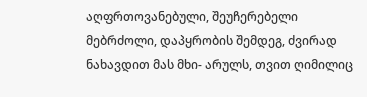აღფრთოვანებული, შეუჩერებელი მებრძოლი, დაპყრობის შემდეგ, ძვირად ნახავდით მას მხი- არულს, თვით ღიმილიც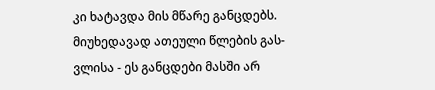კი ხატავდა მის მწარე განცდებს. მიუხედავად ათეული წლების გას- ვლისა - ეს განცდები მასში არ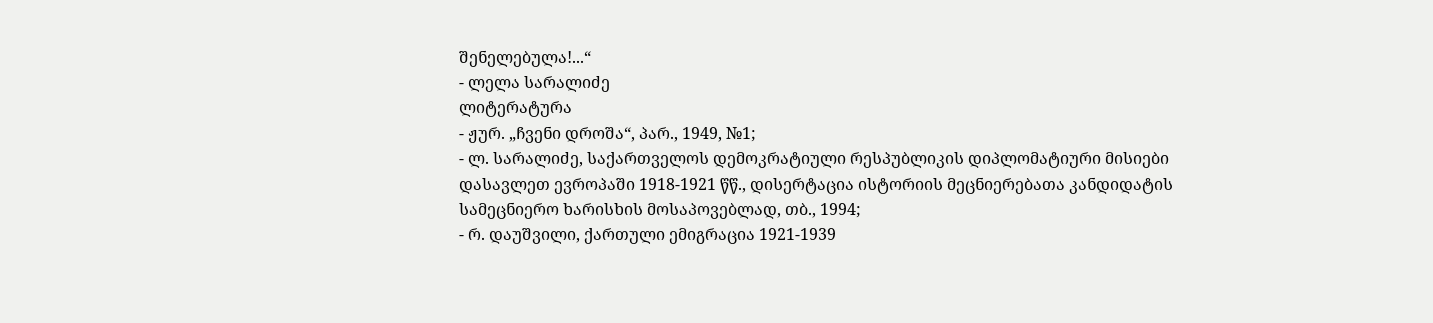შენელებულა!...“
- ლელა სარალიძე
ლიტერატურა
- ჟურ. „ჩვენი დროშა“, პარ., 1949, №1;
- ლ. სარალიძე, საქართველოს დემოკრატიული რესპუბლიკის დიპლომატიური მისიები დასავლეთ ევროპაში 1918-1921 წწ., დისერტაცია ისტორიის მეცნიერებათა კანდიდატის სამეცნიერო ხარისხის მოსაპოვებლად, თბ., 1994;
- რ. დაუშვილი, ქართული ემიგრაცია 1921-1939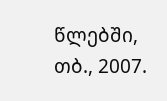წლებში, თბ., 2007.